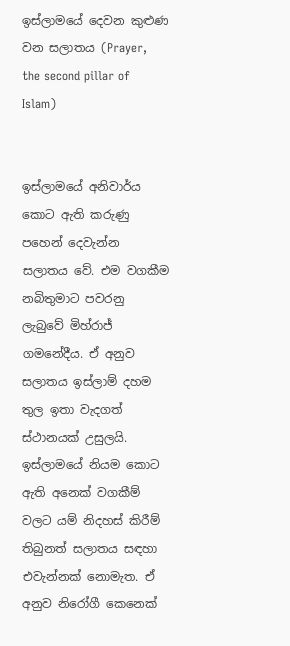ඉස්ලාමයේ දෙවන කුළුණ වන සලාතය (Prayer, the second pillar of Islam)


ඉස්ලාමයේ අනිවාර්ය කොට ඇති කරුණු පහෙන් දෙවැන්න සලාතය වේ. එම වගකීම නබිතුමාට පවරනු ලැබුවේ මිහ්රාජ් ගමනේදීය. ඒ අනුව සලාතය ඉස්ලාම් දහම තුල ඉතා වැදගත් ස්ථානයක් උසුලයි. ඉස්ලාමයේ නියම කොට ඇති අනෙක් වගකීම් වලට යම් නිදහස් කිරීම් තිබුනත් සලාතය සඳහා එවැන්නක් නොමැත. ඒ අනුව නිරෝගී කෙනෙක්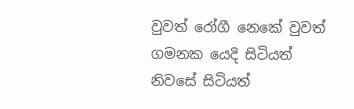වුවත් රෝගී නෙකේ වුවත් ගමනක යෙදි සිටියත් නිවසේ සිටියත්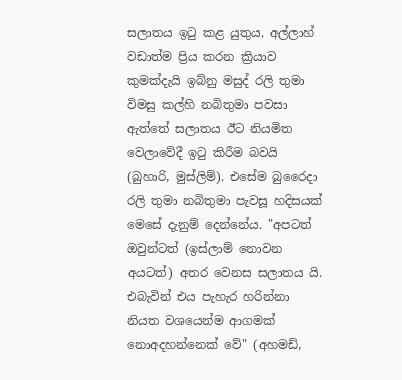සලාතය ඉටු කළ යුතුය. අල්ලාහ් වඩාත්ම ප්‍රිය කරන ක්‍රියාව කුමක්දැයි ඉබ්නු මසුද් රලි තුමා විමසු කල්හි නබිතුමා පවසා ඇත්තේ සලාතය ඊට නියමිත වෙලාවේදී ඉටු කිරීම බවයි (බුහාරි, මුස්ලිම්). එසේම බුරෛදා රලි තුමා නබිතුමා පැවසූ හදිසයක් මෙසේ දැනුම් දෙන්නේය. "අපටත් ඔවුන්ටත් (ඉස්ලාම් නොවන අයටත්) අතර වෙනස සලාතය යි. එබැවින් එය පැහැර හරින්නා නියත වශයෙන්ම ආගමක් නොඅදහන්නෙක් වේ" (අහමඩ්,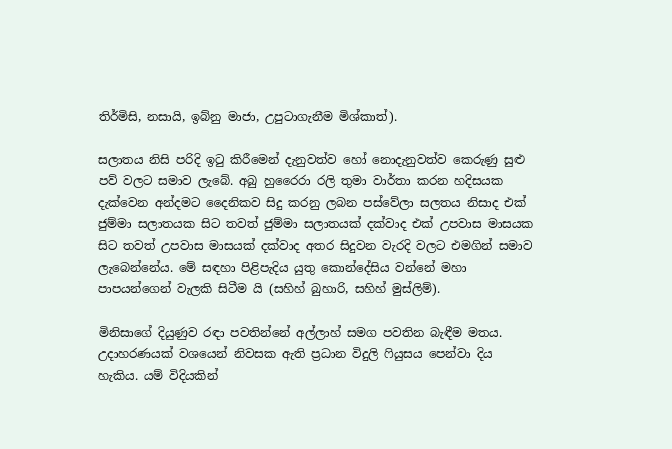තිර්මිසි, නසායි, ඉබ්නු මාජා, උපුටාගැනීම මිශ්කාත්).

සලාතය නිසි පරිදි ඉටු කිරීමෙන් දැනුවත්ව හෝ නොදැනුවත්ව කෙරුණු සුළු පව් වලට සමාව ලැබේ. අබු හුරෛරා රලි තුමා වාර්තා කරන හදිසයක දැක්වෙන අන්දමට දෛනිකව සිදු කරනු ලබන පස්වේලා සලතය නිසාද එක් ජුම්මා සලාතයක සිට තවත් ජුම්මා සලාතයක් දක්වාද එක් උපවාස මාසයක සිට තවත් උපවාස මාසයක් දක්වාද අතර සිදුවන වැරදි වලට එමගින් සමාව ලැබෙන්නේය. මේ සඳහා පිළිපැදිය යුතු කොන්දේසිය වන්නේ මහා පාපයන්ගෙන් වැලකි සිටීම යි (සහිහ් බුහාරි, සහිහ් මුස්ලිම්).

මිනිසාගේ දියුණුව රඳා පවතින්නේ අල්ලාහ් සමග පවතින බැඳීම මතය. උදාහරණයක් වශයෙන් නිවසක ඇති ප්‍රධාන විදුලි ෆියුසය පෙන්වා දිය හැකිය. යම් විදියකින්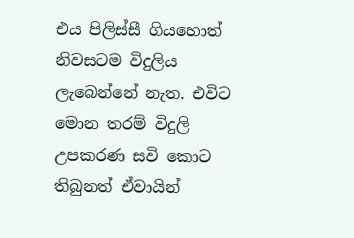එය පිලිස්සී ගියහොත් නිවසටම විදුලිය ලැබෙන්නේ නැත. එවිට මොන තරම් විදුලි උපකරණ සවි කොට තිබුනත් ඒවායින්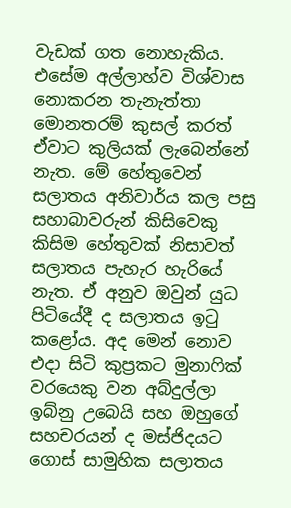වැඩක් ගත නොහැකිය. එසේම අල්ලාහ්ව විශ්වාස නොකරන තැනැත්තා මොනතරම් කුසල් කරත් ඒවාට කුලියක් ලැබෙන්නේ නැත. මේ හේතුවෙන් සලාතය අනිවාර්ය කල පසු සහාබාවරුන් කිසිවෙකු කිසිම හේතුවක් නිසාවත් සලාතය පැහැර හැරියේ නැත. ඒ අනුව ඔවුන් යුධ පිටියේදී ද සලාතය ඉටු කළෝය. අද මෙන් නොව එදා සිටි කුප්‍රකට මුනාෆික් වරයෙකු වන අබ්දුල්ලා ඉබ්නු උබෙයි සහ ඔහුගේ සහචරයන් ද මස්ජිදයට ගොස් සාමුහික සලාතය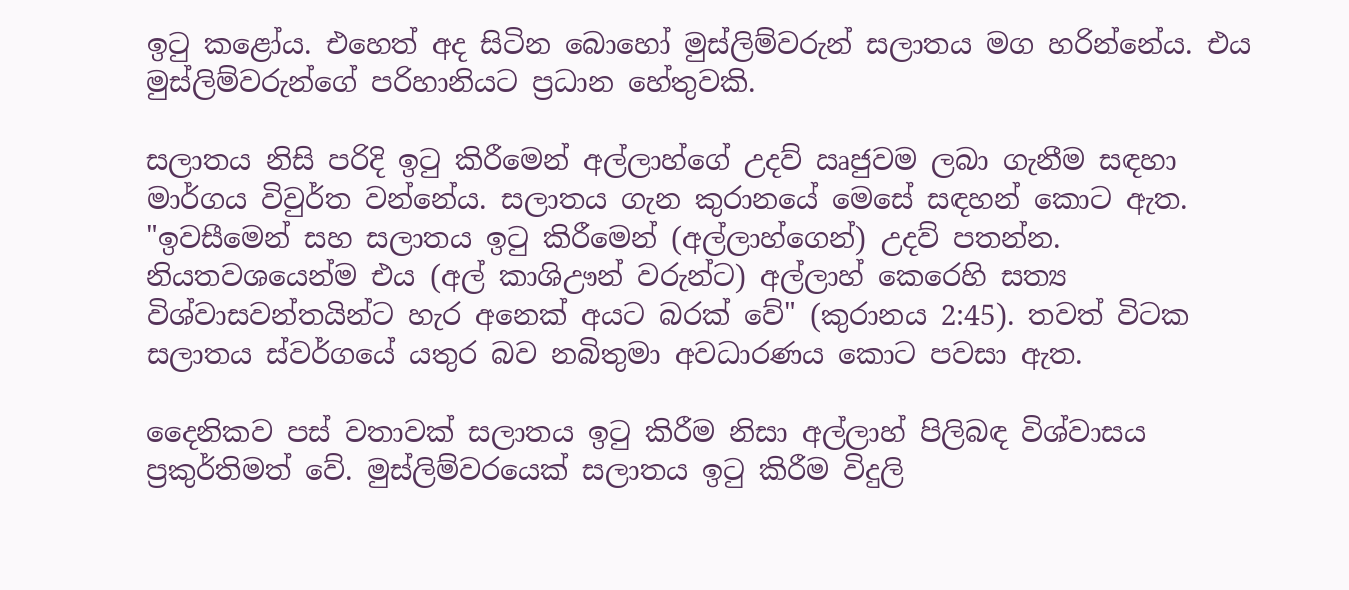ඉටු කළෝය. එහෙත් අද සිටින බොහෝ මුස්ලිම්වරුන් සලාතය මග හරින්නේය. එය මුස්ලිම්වරුන්ගේ පරිහානියට ප්‍රධාන හේතුවකි.

සලාතය නිසි පරිදි ඉටු කිරීමෙන් අල්ලාහ්ගේ උදව් ඍජුවම ලබා ගැනීම සඳහා මාර්ගය විවුර්ත වන්නේය. සලාතය ගැන කුරානයේ මෙසේ සඳහන් කොට ඇත. "ඉවසීමෙන් සහ සලාතය ඉටු කිරීමෙන් (අල්ලාහ්ගෙන්) උදව් පතන්න. නියතවශයෙන්ම එය (අල් කාශිඌන් වරුන්ට) අල්ලාහ් කෙරෙහි සත්‍ය විශ්වාසවන්තයින්ට හැර අනෙක් අයට බරක් වේ" (කුරානය 2:45). තවත් විටක සලාතය ස්වර්ගයේ යතුර බව නබිතුමා අවධාරණය කොට පවසා ඇත.

දෛනිකව පස් වතාවක් සලාතය ඉටු කිරීම නිසා අල්ලාහ් පිලිබඳ විශ්වාසය ප්‍රකුර්තිමත් වේ. මුස්ලිම්වරයෙක් සලාතය ඉටු කිරීම විදුලි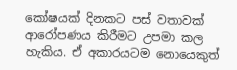කෝෂයක් දිනකට පස් වතාවක් ආරෝපණය කිරීමට උපමා කල හැකිය. ඒ අකාරයටම නොයෙකුත්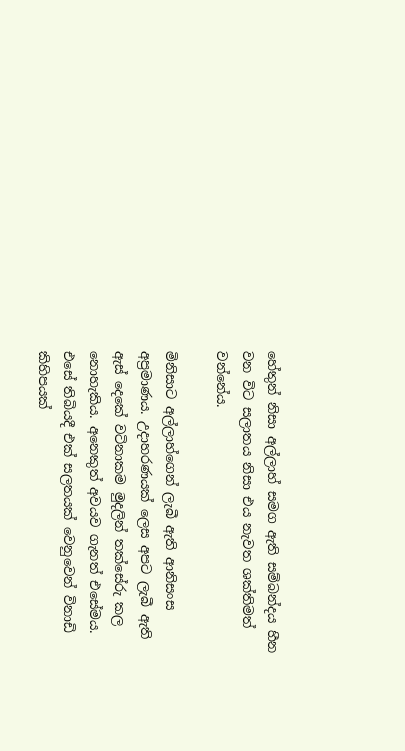හේතුන් නිසා අල්ලාහ් සමග ඇති සම්බන්දය හීන වන විට සලාතය නිසා එය නැවත ශක්තිමත් වන්නේය.

මිනිසාට අල්ලාහ්ගෙන් ලැබී ඇති ආනිසංස අප්‍රමාණය. උදාහරණයක් ලෙස අපට ලැබී ඇති ඇස් දෙකේ වටිනාකම මුදලින් තක්සේරු කල නොහැකිය. අනෙකුත් අවයව ගැනත් එසේමය. එසේ තිබියදී එක් සලතයක් වෙනුවෙන් විනාඩි කිහිපයක්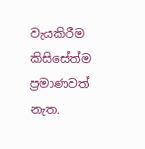වැයකිරීම කිසිසේත්ම ප්‍රමාණවත් නැත.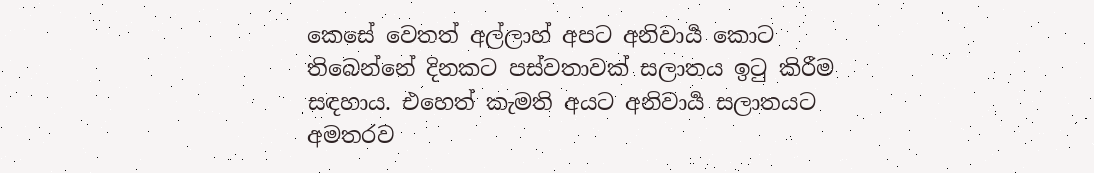කෙසේ වෙතත් අල්ලාහ් අපට අනිවාර්‍ය කොට තිබෙන්නේ දිනකට පස්වතාවක් සලාතය ඉටු කිරීම සඳහාය. එහෙත් කැමති අයට අනිවාර්‍ය සලාතයට අමතරව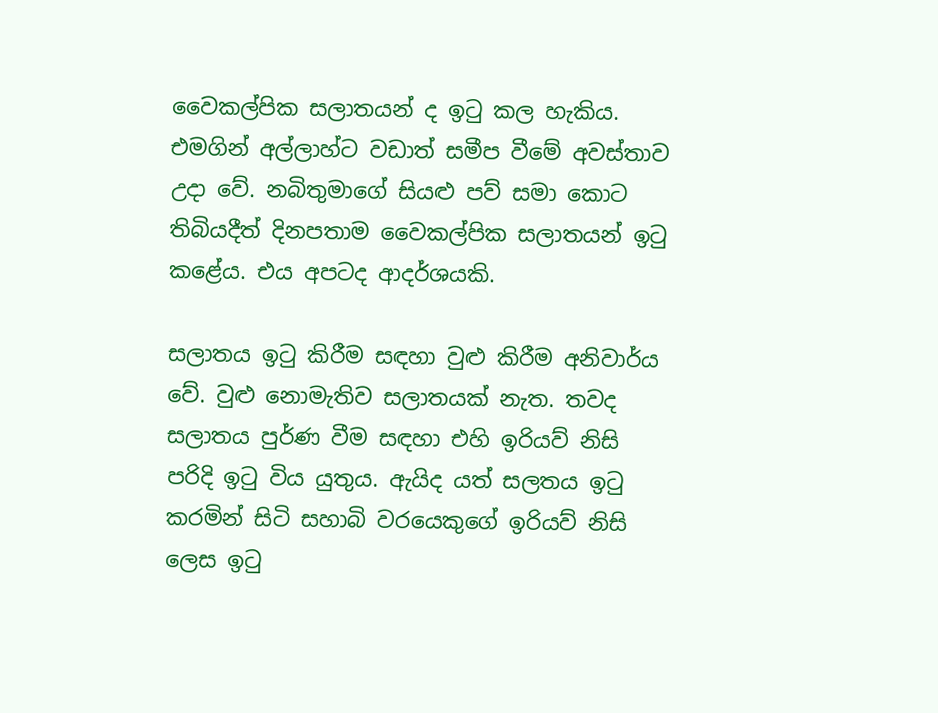වෛකල්පික සලාතයන් ද ඉටු කල හැකිය. එමගින් අල්ලාහ්ට වඩාත් සමීප වීමේ අවස්තාව උදා වේ. නබිතුමාගේ සියළු පව් සමා කොට තිබියදීත් දිනපතාම වෛකල්පික සලාතයන් ඉටු කළේය. එය අපටද ආදර්ශයකි.

සලාතය ඉටු කිරීම සඳහා වුළු කිරීම අනිවාර්ය වේ. වුළු නොමැතිව සලාතයක් නැත. තවද සලාතය පුර්ණ වීම සඳහා එහි ඉරියව් නිසි පරිදි ඉටු විය යුතුය. ඇයිද යත් සලතය ඉටු කරමින් සිටි සහාබි වරයෙකුගේ ඉරියව් නිසි ලෙස ඉටු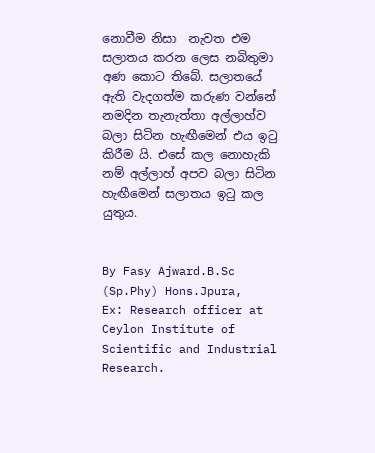නොවීම නිසා  නැවත එම සලාතය කරන ලෙස නබිතුමා අණ කොට තිබේ. සලාතයේ ඇති වැදගත්ම කරුණ වන්නේ නමදින තැනැත්තා අල්ලාහ්ව බලා සිටින හැඟීමෙන් එය ඉටු කිරීම යි. එසේ කල නොහැකි නම් අල්ලාහ් අපව බලා සිටින හැඟීමෙන් සලාතය ඉටු කල යුතුය.


By Fasy Ajward.B.Sc (Sp.Phy) Hons.Jpura,
Ex: Research officer at Ceylon Institute of Scientific and Industrial Research.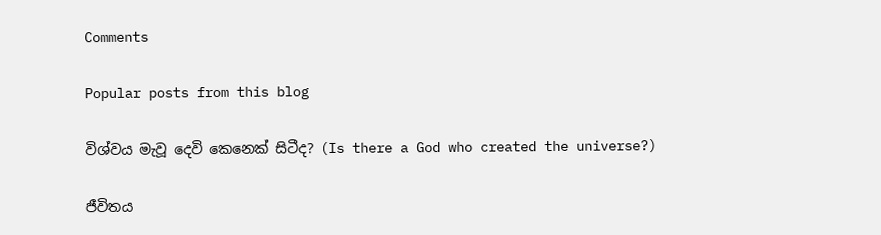Comments

Popular posts from this blog

විශ්වය මැවූ දෙවි කෙනෙක් සිටීද? (Is there a God who created the universe?)

ජීවිතය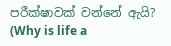පරීක්ෂාවක් වන්නේ ඇයි? (Why is life a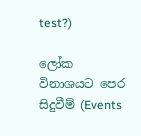test?)

ලෝක විනාශයට පෙර සිදුවීම් (Events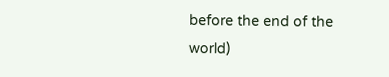before the end of the world)